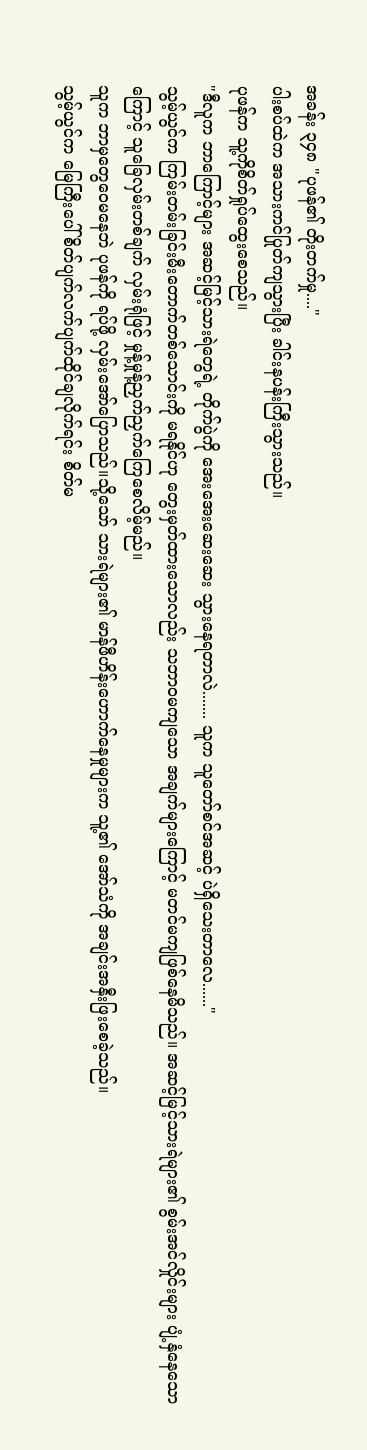အခန်း ၃၄၈ "ပုဖန်၏ တိုးတက်မှု...."
ပါးစပ်ထဲက အသားကင်ပြုတ်ကျသွားပြီး ခါင်းနပန်းကြီးသွားသည်။
ပုဖန်က သူ့ကိုစိတ်ရှုပ်ထွေးစေသည်။
"ဒီလူက ဘာကြောင့်များ အဆင့်မြင့်သားရဲတွေရဲ့ တိုက်ပွဲကို အေးအေးဆေးဆေး သွားနေရတာလဲ....... သူက သူတော်စင်အဆင့် ပဲရှိသေးတာလေ......"
သွမ့်ယွင်က ကြမ်းတမ်းခြင်းမီးတောက်တစ်သောင်းကို မရနိုင်ဟု တွေးမှတ်ထားသောလည်း သဘာ၀မကျသော အချက်များကြောင့် မတင်မကျဖြစ်နေမိသည်။ အဆင့်မြင့်သားရဲများ၏ စွမ်းအင်လှိုင်းများ ပျံ့နှံနေသောကြောင့် သူခြေလှမ်းတစ်ချက် လှမ်းရုံဖြင့် မှုန့်မှုန့်ညှက်ညှက်ကြေစေလိမ့်မည်။
သူက ဘာမှတွေဝေမနေဘဲ ပုဖန်ကို ရပ်ဖို့ လှမ်းအော်ပြောသည်။သို့သော် သားရဲများ၏ မာန်ဖီဟိန်းဟောက်နေမှုများက သူ့၏ အော်သံကို အချင်းအနှီးဖြးစေခဲ့သည်။
သွမ့်ယွင်က မြေကြီးပေါ် စိတ်ပျက်လက်ပျက်ထိုင်ချလိုက်ရင်း စိတ်မ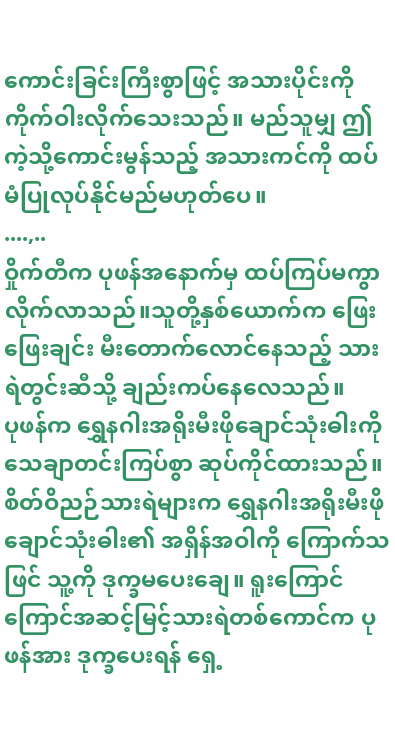ကောင်းခြင်းကြီးစွာဖြင့် အသားပိုင်းကို ကိုက်ဝါးလိုက်သေးသည်။ မည်သူမျှ ဤကဲ့သို့ကောင်းမွန်သည့် အသားကင်ကို ထပ်မံပြုလုပ်နိုင်မည်မဟုတ်ပေ။
....,..
ဝှိုက်တီက ပုဖန်အနောက်မှ ထပ်ကြပ်မကွာ လိုက်လာသည်။သူတို့နှစ်ယောက်က ဖြေးဖြေးချင်း မီးတောက်လောင်နေသည့် သားရဲတွင်းဆီသို့ ချည်းကပ်နေလေသည်။
ပုဖန်က ရွှေနဂါးအရိုးမီးဖိုချောင်သုံးဓါးကို သေချာတင်းကြပ်စွာ ဆုပ်ကိုင်ထားသည်။
စိတ်ဝိညဉ်သားရဲများက ရွှေနဂါးအရိုးမီးဖိုချောင်သုံးဓါး၏ အရှိန်အဝါကို ကြောက်သဖြင် သူ့ကို ဒုက္ခမပေးချေ။ ရူးကြောင်ကြောင်အဆင့်မြင့်သားရဲတစ်ကောင်က ပုဖန်အား ဒုက္ခပေးရန် ရှေ့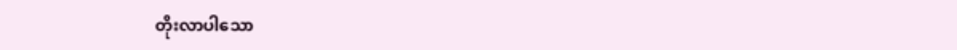တိုးလာပါသော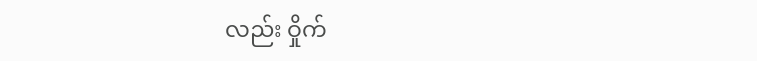လည်း ဝှိုက်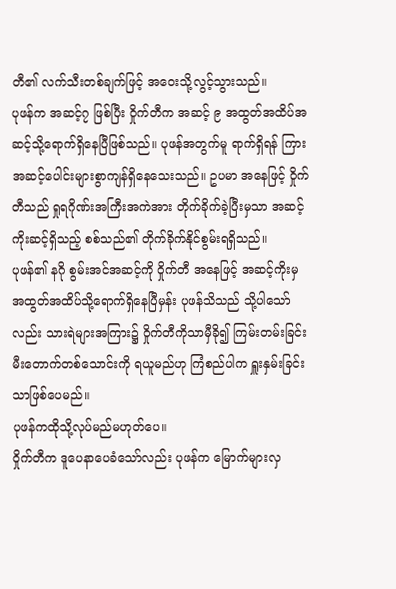တီ၏ လက်သီးတစ်ချက်ဖြင့် အဝေးသို့လွင့်သွားသည်။
ပုဖန်က အဆင့်၇ ဖြစ်ပြီး ဝှိုက်တီက အဆင့် ၉ အထွတ်အထိပ်အဆင့်သို့ရောက်ရှိနေပြီဖြစ်သည်။ ပုဖန်အတွက်မူ ရာက်ရှိရန် ကြားအဆင့်ပေါင်းများစွာကျန်ရှိနေသေးသည်။ ဥပမာ အနေဖြင့် ဝှိုက်တီသည် ရှုရဂိုဏ်းအကြီးအကဲအား တိုက်ခိုက်ခဲ့ပြီးမှသာ အဆင့်ကိုးဆင့်ရှိသည့် စစ်သည်၏ တိုက်ခိုက်နိုင်စွမ်းရရှိသည်။
ပုဖန်၏ နဂို စွမ်းအင်အဆင့်ကို ဝှိုက်တီ အနေဖြင့် အဆင့်ကိုးမှ အထွတ်အထိပ်သို့ရောက်ရှိနေပြီမှန်း ပုဖန်သိသည် သို့ပါသော်လည်း သားရဲများအကြား၌ ဝှိုက်တီကိုသာမှီခို၍ ကြမ်းတမ်းခြင်းမီးတောက်တစ်သောင်းကို ရယူမည်ဟု ကြံစည်ပါက ရှူးနှမ်းခြင်းသာဖြစ်ပေမည်။
ပုဖန်ကထိုသို့လုပ်မည်မဟုတ်ပေ။
ဝှိုက်တီက ဒူပေနာပေခံသော်လည်း ပုဖန်က မြောက်များလှ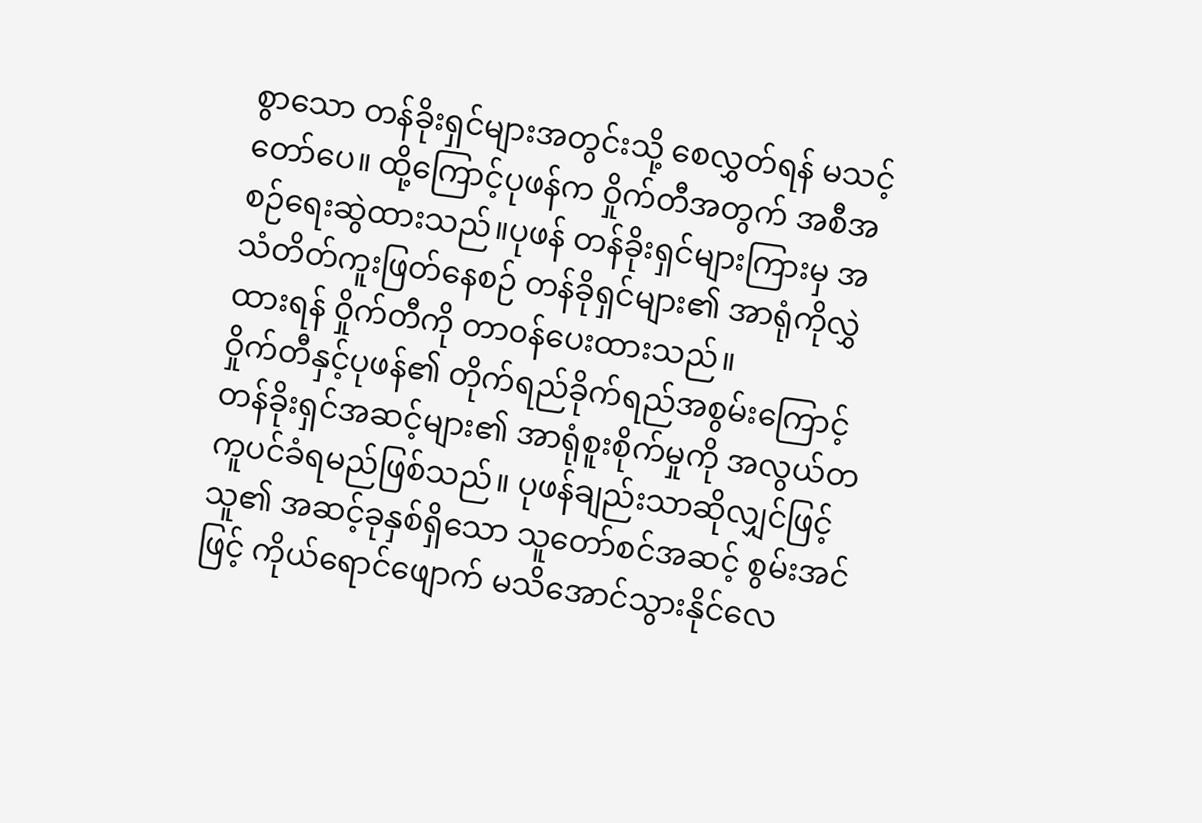စွာသော တန်ခိုးရှင်များအတွင်းသို့ စေလွှတ်ရန် မသင့်တော်ပေ။ ထို့ကြောင့်ပုဖန်က ဝှိုက်တီအတွက် အစီအစဉ်ရေးဆွဲထားသည်။ပုဖန် တန်ခိုးရှင်များကြားမှ အသံတိတ်ကူးဖြတ်နေစဉ် တန်ခိုရှင်များ၏ အာရုံကိုလွှဲထားရန် ဝှိုက်တီကို တာ၀န်ပေးထားသည်။
ဝှိုက်တီနှင့်ပုဖန်၏ တိုက်ရည်ခိုက်ရည်အစွမ်းကြောင့် တန်ခိုးရှင်အဆင့်များ၏ အာရုံစူးစိုက်မှုကို အလွယ်တကူပင်ခံရမည်ဖြစ်သည်။ ပုဖန်ချည်းသာဆိုလျှင်ဖြင့် သူ၏ အဆင့်ခုနှစ်ရှိသော သူတော်စင်အဆင့် စွမ်းအင်ဖြင့် ကိုယ်ရောင်ဖျောက် မသိအောင်သွားနိုင်လေ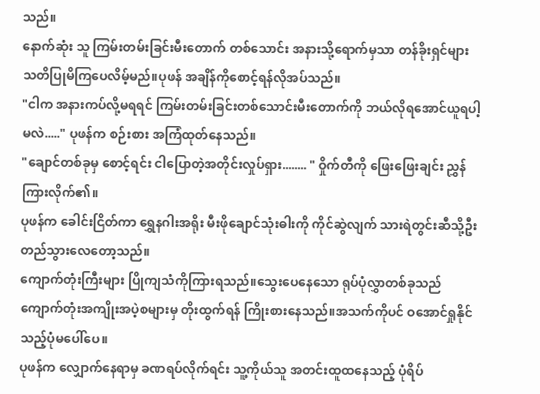သည်။
နောက်ဆုံး သူ ကြမ်းတမ်းခြင်းမီးတောက် တစ်သောင်း အနားသို့ရောက်မှသာ တန်ခိုးရှင်များ သတိပြုမိကြပေလိမ့်မည်။ပုဖန် အချိန်ကိုစောင့်ရန်လိုအပ်သည်။
"ငါက အနားကပ်လို့မရရင် ကြမ်းတမ်းခြင်းတစ်သောင်းမီးတောက်ကို ဘယ်လိုရအောင်ယူရပါ့မလဲ....." ပုဖန်က စဉ်းစား အကြံထုတ်နေသည်။
"ချောင်တစ်ခုမှ စောင့်ရင်း ငါပြောတဲ့အတိုင်းလှုပ်ရှား........ " ဝှိုက်တီကို ဖြေးဖြေးချင်း ညွှန်ကြားလိုက်၏။
ပုဖန်က ခေါင်းငြိတ်ကာ ရွှေနဂါးအရိုး မီးဖိုချောင်သုံးဓါးကို ကိုင်ဆွဲလျက် သားရဲတွင်းဆီသို့ဦးတည်သွားလေတော့သည်။
ကျောက်တုံးကြီးများ ပြိုကျသံကိုကြားရသည်။သွေးပေနေသော ရုပ်ပုံလွှာတစ်ခုသည် ကျောက်တုံးအကျိုးအပဲ့စများမှ တိုးထွက်ရန် ကြိုးစားနေသည်။အသက်ကိုပင် ဝအောင်ရှုနိုင်သည့်ပုံမပေါ်ပေ။
ပုဖန်က လျှောက်နေရာမှ ခဏရပ်လိုက်ရင်း သူ့ကိုယ်သူ အတင်းထူထနေသည့် ပုံရိပ်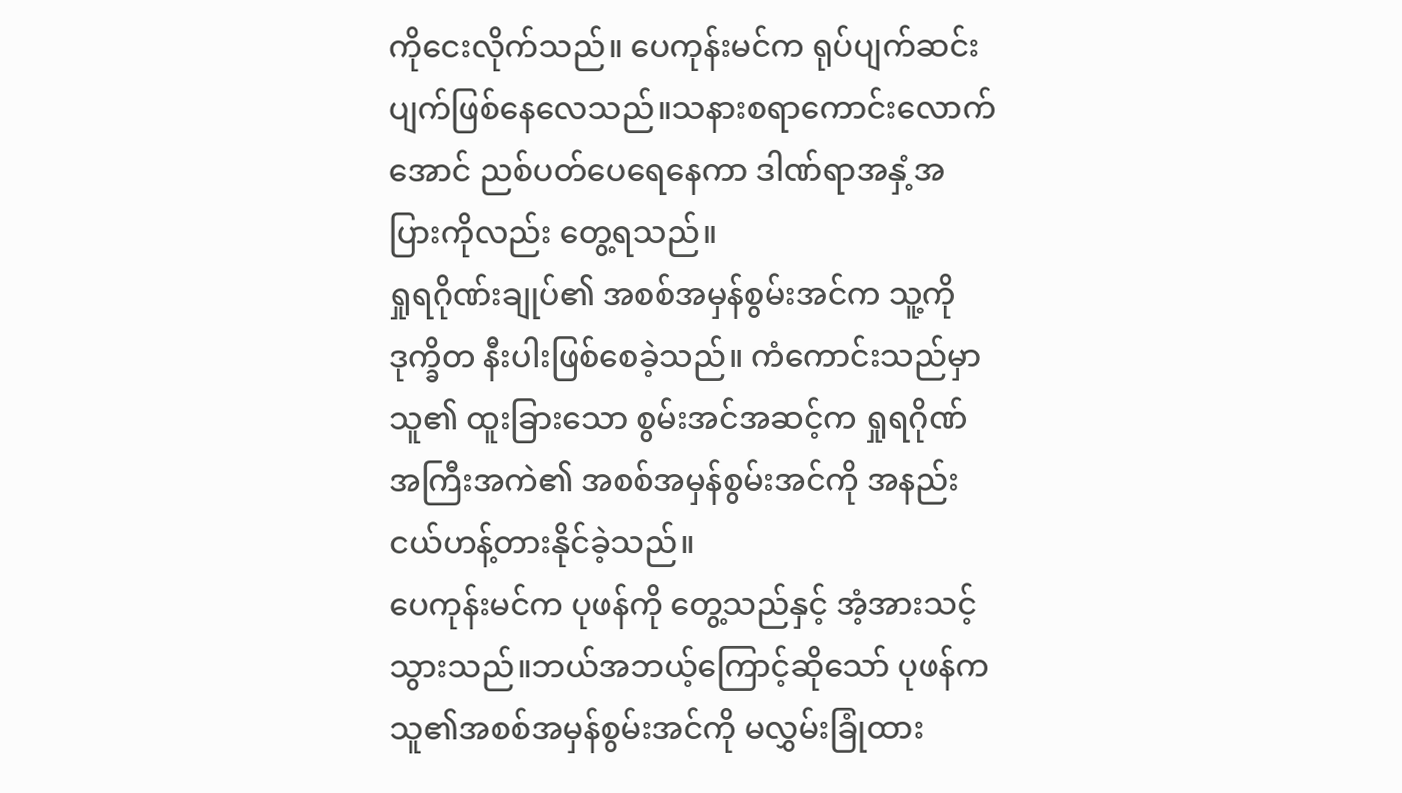ကိုငေးလိုက်သည်။ ပေကုန်းမင်က ရုပ်ပျက်ဆင်းပျက်ဖြစ်နေလေသည်။သနားစရာကောင်းလောက်အောင် ညစ်ပတ်ပေရေနေကာ ဒါဏ်ရာအနှံ့အပြားကိုလည်း တွေ့ရသည်။
ရှုရဂိုဏ်းချုပ်၏ အစစ်အမှန်စွမ်းအင်က သူ့ကို ဒုက္ခိတ နီးပါးဖြစ်စေခဲ့သည်။ ကံကောင်းသည်မှာ သူ၏ ထူးခြားသော စွမ်းအင်အဆင့်က ရှုရဂိုဏ်အကြီးအကဲ၏ အစစ်အမှန်စွမ်းအင်ကို အနည်းငယ်ဟန့်တားနိုင်ခဲ့သည်။
ပေကုန်းမင်က ပုဖန်ကို တွေ့သည်နှင့် အံ့အားသင့်သွားသည်။ဘယ်အဘယ့်ကြောင့်ဆိုသော် ပုဖန်က သူ၏အစစ်အမှန်စွမ်းအင်ကို မလွှမ်းခြုံထား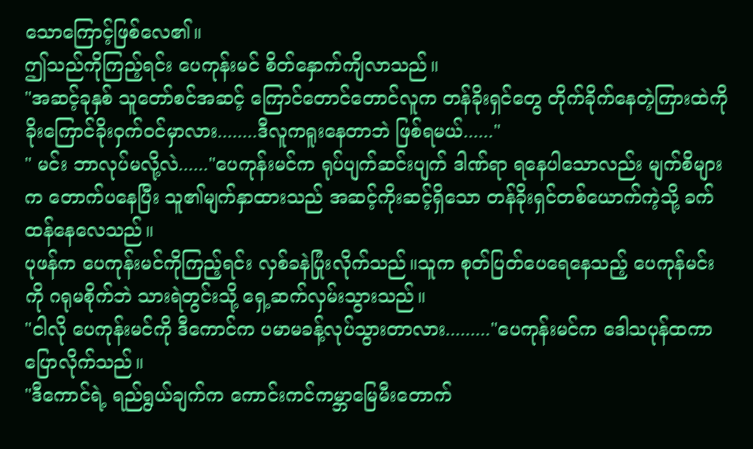သောကြောင့်ဖြစ်လေ၏။
ဤသည်ကိုကြည့်ရင်း ပေကုန်းမင် စိတ်နှောက်ကျိလာသည်။
"အဆင့်ခုနှစ် သူတော်စင်အဆင့် ကြောင်တောင်တောင်လူက တန်ခိုးရှင်တွေ တိုက်ခိုက်နေတဲ့ကြားထဲကို ခိုးကြောင်ခိုးဝှက်၀င်မှာလား........ဒီလူကရူးနေတာဘဲ ဖြစ်ရမယ်......"
" မင်း ဘာလုပ်မလို့လဲ......"ပေကုန်းမင်က ရုပ်ပျက်ဆင်းပျက် ဒါဏ်ရာ ရနေပါသောလည်း မျက်စိများက တောက်ပနေပြီး သူ၏မျက်နှာထားသည် အဆင့်ကိုးဆင့်ရှိသော တန်ခိုးရှင်တစ်ယောက်ကဲ့သို့ ခက်ထန်နေလေသည်။
ပုဖန်က ပေကုန်းမင်ကိုကြည့်ရင်း လှစ်ခနဲပြုံးလိုက်သည်။သူက စုတ်ပြတ်ပေရေနေသည့် ပေကုန်မင်းကို ဂရုမစိုက်ဘဲ သားရဲတွင်းသို့ ရှေ့ဆက်လှမ်းသွားသည်။
"ငါလို ပေကုန်းမင်ကို ဒီကောင်က ပမာမခန့်လုပ်သွားတာလား........."ပေကုန်းမင်က ဒေါသပုန်ထကာ ပြောလိုက်သည်။
"ဒီကောင်ရဲ့ ရည်ရွယ်ချက်က ကောင်းကင်ကမ္ဘာမြေမီးတောက်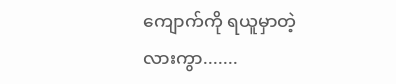ကျောက်ကို ရယူမှာတဲ့လားကွာ.......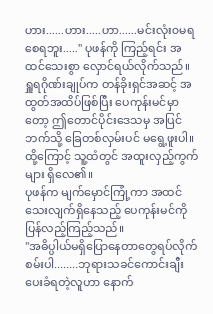ဟား......ဟား.....ဟာ......မင်းလုံး၀မရစေရဘူး....." ပုဖန်ကို ကြည့်ရင်း အထင်သေးစွာ လှောင်ရယ်လိုက်သည်။
ရှူရဂိုဏ်းချုပ်က တန်ခိုးရှင်အဆင့် အထွတ်အထိပ်ဖြစ်ပြီး ပေကုန်းမင်မှာတော့ ဤတောင်ပိုင်းဒေသမှ အပြင်ဘက်သို့ ခြေတစ်လှမ်းပင် မရွေ့ဖူးပါ။ထို့ကြောင့် သူ့ထံတွင် အထူးလှည့်ကွက်များ ရှိလေ၏။
ပုဖန်က မျက်မှောင်ကြုံ့ကာ အထင်သေးလျက်ရှိနေသည့် ပေကုန်းမင်ကိုပြန်လည့်ကြည့်သည်။
"အဓိပ္ပါယ်မရှိပြောနေတာတွေရပ်လိုက်စမ်းပါ........ဘုရားသခင်ကောင်းချီးပေးခံရတဲ့လူဟာ နောက်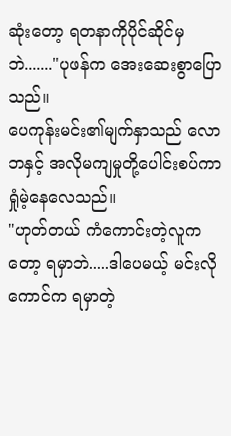ဆုံးတော့ ရတနာကိုပိုင်ဆိုင်မှဘဲ......."ပုဖန်က အေးဆေးစွာပြောသည်။
ပေကုန်းမင်း၏မျက်နှာသည် လောဘနှင့် အလိုမကျမှုတို့ပေါင်းစပ်ကာ ရှုံမဲ့နေလေသည်။
"ဟုတ်တယ် ကံကောင်းတဲ့လူကတော့ ရမှာဘဲ.....ဒါပေမယ့် မင်းလိုကောင်က ရမှာတဲ့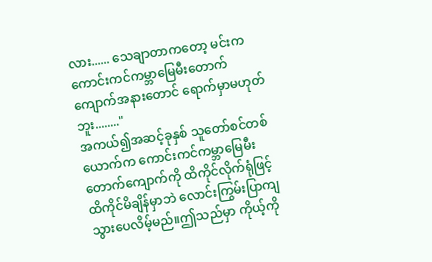လား...... သေချာတာကတော့ မင်းက ကောင်းကင်ကမ္ဘာမြေမီးတောက်ကျောက်အနားတောင် ရောက်မှာမဟုတ်ဘူး........"
အကယ်၍အဆင့်ခုနှစ် သူတော်စင်တစ်ယောက်က ကောင်းကင်ကမ္ဘာမြေမီးတောက်ကျောက်ကို ထိကိုင်လိုက်ရုံဖြင့် ထိကိုင်မိချိန်မှာဘဲ လောင်းကြွမ်းပြာကျသွားပေလိမ့်မည်။ဤသည်မှာ ကိုယ့်ကို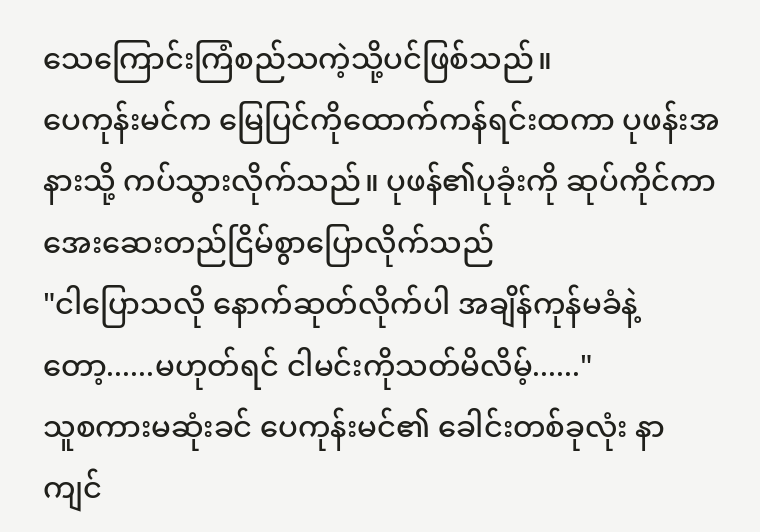သေကြောင်းကြံစည်သကဲ့သို့ပင်ဖြစ်သည်။
ပေကုန်းမင်က မြေပြင်ကိုထောက်ကန်ရင်းထကာ ပုဖန်းအနားသို့ ကပ်သွားလိုက်သည်။ ပုဖန်၏ပုခုံးကို ဆုပ်ကိုင်ကာ အေးဆေးတည်ငြိမ်စွာပြောလိုက်သည်
"ငါပြောသလို နောက်ဆုတ်လိုက်ပါ အချိန်ကုန်မခံနဲ့တော့......မဟုတ်ရင် ငါမင်းကိုသတ်မိလိမ့်......"
သူစကားမဆုံးခင် ပေကုန်းမင်၏ ခေါင်းတစ်ခုလုံး နာကျင်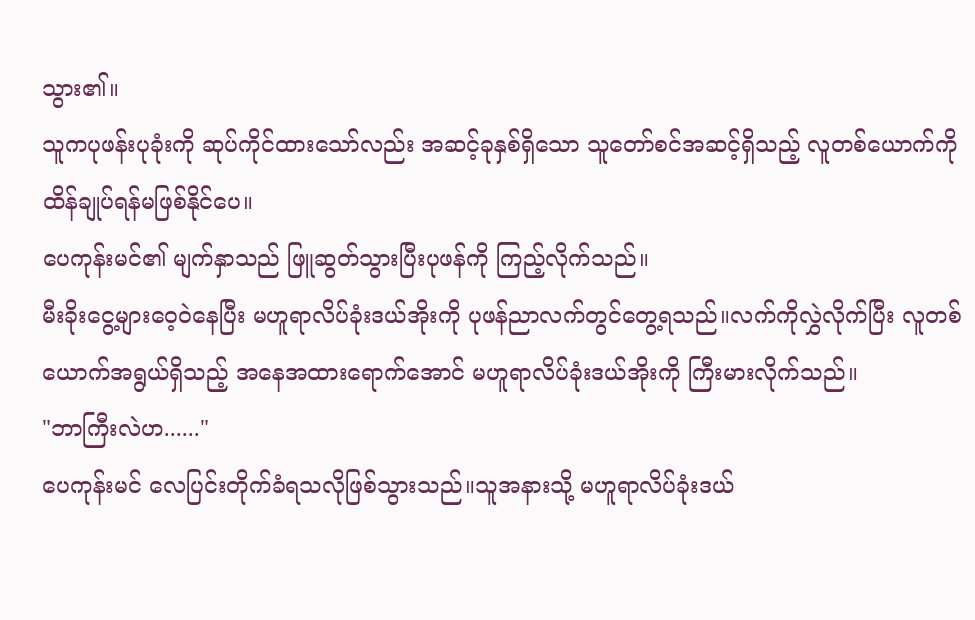သွား၏။
သူကပုဖန်းပုခုံးကို ဆုပ်ကိုင်ထားသော်လည်း အဆင့်ခုနှစ်ရှိသော သူတော်စင်အဆင့်ရှိသည့် လူတစ်ယောက်ကို ထိန်ချုပ်ရန်မဖြစ်နိုင်ပေ။
ပေကုန်းမင်၏ မျက်နှာသည် ဖြူဆွတ်သွားပြီးပုဖန်ကို ကြည့်လိုက်သည်။
မီးခိုးငွေ့များဝေ့ဝဲနေပြီး မဟူရာလိပ်ခုံးဒယ်အိုးကို ပုဖန်ညာလက်တွင်တွေ့ရသည်။လက်ကိုလွှဲလိုက်ပြီး လူတစ်ယောက်အရွယ်ရှိသည့် အနေအထားရောက်အောင် မဟူရာလိပ်ခုံးဒယ်အိုးကို ကြီးမားလိုက်သည်။
"ဘာကြီးလဲဟ......"
ပေကုန်းမင် လေပြင်းတိုက်ခံရသလိုဖြစ်သွားသည်။သူအနားသို့ မဟူရာလိပ်ခုံးဒယ်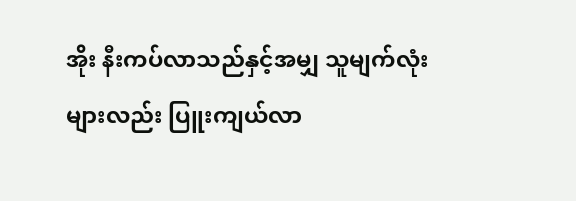အိုး နီးကပ်လာသည်နှင့်အမျှ သူမျက်လုံးများလည်း ပြူးကျယ်လာ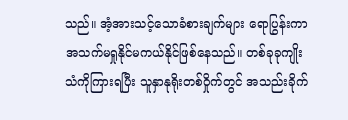သည်။ အံ့အားသင့်သောခံစားချက်များ ရောပြွန်းကာ အသက်မရှုနိုင်မကယ်နိုင်ဖြစ်နေသည်။ တစ်ခုခုကျိုးသံကိုကြားရပြီး သူနှာနုရိုးတစ်ဝှိုက်တွင် အသည်းခိုက်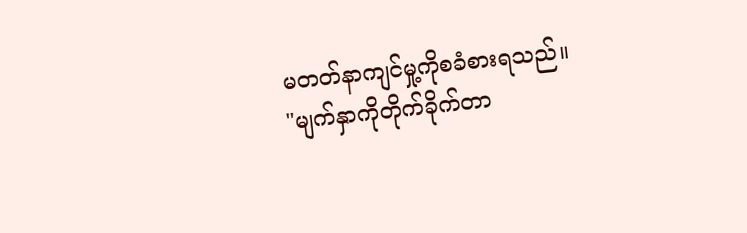မတတ်နာကျင်မှု့ကိုစခံစားရသည်။
"မျက်နှာကိုတိုက်ခိုက်တာ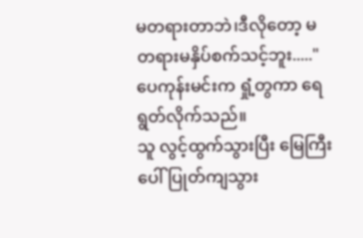မတရားတာဘဲ၊ဒီလိုတော့ မတရားမနှိပ်စက်သင့်ဘူး....."ပေကုန်းမင်းက ရှုံ့တွကာ ရေရွတ်လိုက်သည်။
သူ လွင့်ထွက်သွားပြီး မြေကြီးပေါ်ပြုတ်ကျသွား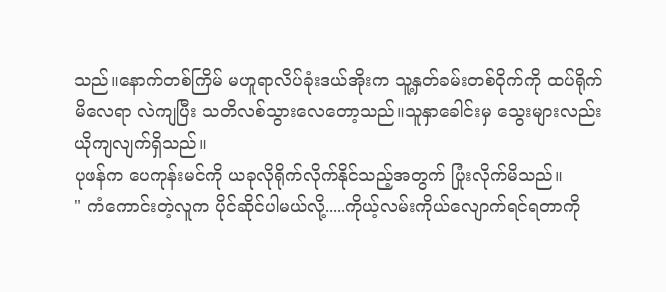သည်။နောက်တစ်ကြိမ် မဟူရာလိပ်ခုံးဒယ်အိုးက သူ့နှတ်ခမ်းတစ်ဝိုက်ကို ထပ်ရိုက်မိလေရာ လဲကျပြီး သတိလစ်သွားလေတော့သည်။သူနှာခေါင်းမှ သွေးများလည်း ယိုကျလျက်ရှိသည်။
ပုဖန်က ပေကုန်းမင်ကို ယခုလိုရိုက်လိုက်နိုင်သည့်အတွက် ပြုံးလိုက်မိသည်။
" ကံကောင်းတဲ့လူက ပိုင်ဆိုင်ပါမယ်လို့.....ကိုယ့်လမ်းကိုယ်လျောက်ရင်ရတာကို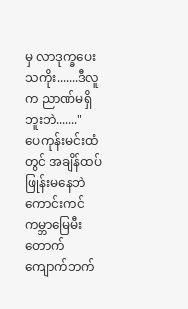မှ လာဒုက္ခပေးသကိုး.......ဒီလူက ညာဏ်မရှိဘူးဘဲ......."
ပေကုန်းမင်းထံတွင် အချိန်ထပ်ဖြုန်းမနေဘဲ ကောင်းကင်ကမ္ဘာမြေမီးတောက်ကျောက်ဘက်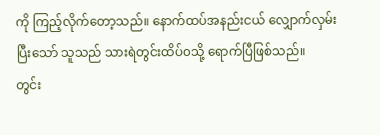ကို ကြည့်လိုက်တော့သည်။ နောက်ထပ်အနည်းငယ် လျှောက်လှမ်းပြီးသော် သူသည် သားရဲတွင်းထိပ်၀သို့ ရောက်ပြီဖြစ်သည်။
တွင်း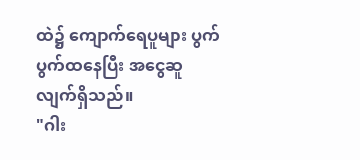ထဲ၌ ကျောက်ရေပူများ ပွက်ပွက်ထနေပြီး အငွေဆူလျက်ရှိသည်။
"ဂါး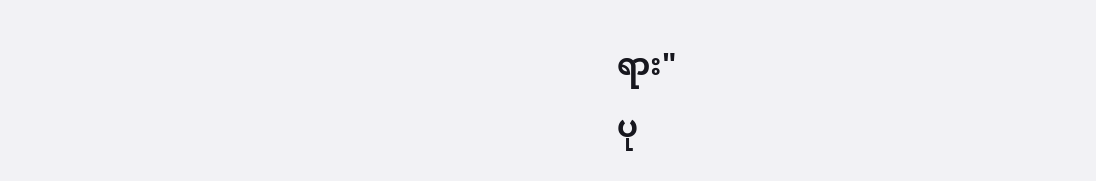ရား"
ပု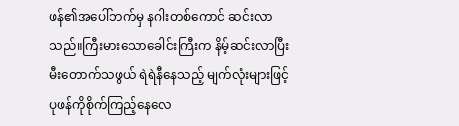ဖန်၏အပေါ်ဘက်မှ နဂါးတစ်ကောင် ဆင်းလာသည်။ကြီးမားသောခေါင်းကြီးက နိမ့်ဆင်းလာပြီး မီးတောက်သဖွယ် ရဲရဲနီနေသည့် မျက်လုံးများဖြင့် ပုဖန်ကိုစိုက်ကြည့်နေလေ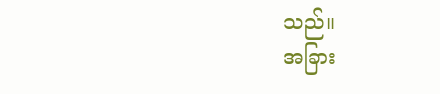သည်။
အခြား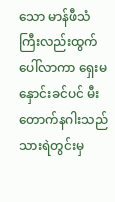သော မာန်ဖီသံကြီးလည်းထွက်ပေါ်လာကာ ရှေးမနှောင်းခင်ပင် မီးတောက်နဂါးသည် သားရဲတွင်းမှ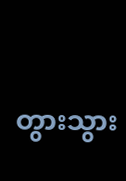တွားသွား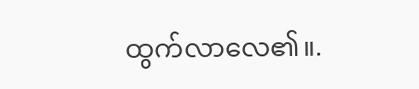ထွက်လာလေ၏။.